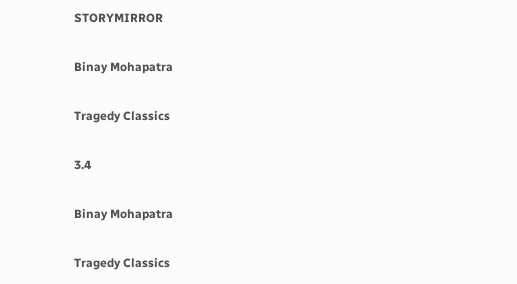STORYMIRROR

Binay Mohapatra

Tragedy Classics

3.4

Binay Mohapatra

Tragedy Classics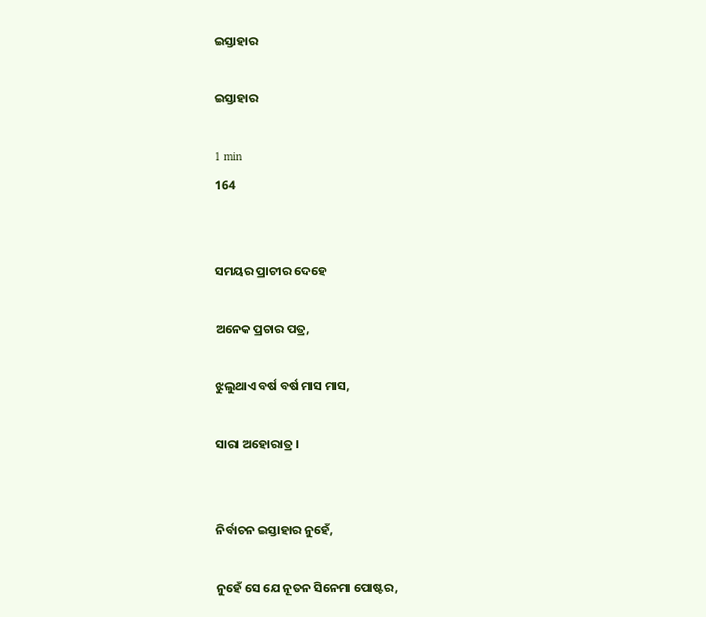ଇସ୍ତାହାର

ଇସ୍ତାହାର

1 min
164


ସମୟର ପ୍ରାଚୀର ଦେହେ

ଅନେକ ପ୍ରଚାର ପତ୍ର,

ଝୁଲୁଥାଏ ବର୍ଷ ବର୍ଷ ମାସ ମାସ,

ସାରା ଅହୋରାତ୍ର ।


ନିର୍ବାଚନ ଇସ୍ତାହାର ନୁହେଁ,

ନୁହେଁ ସେ ଯେ ନୂତନ ସିନେମା ପୋଷ୍ଟର,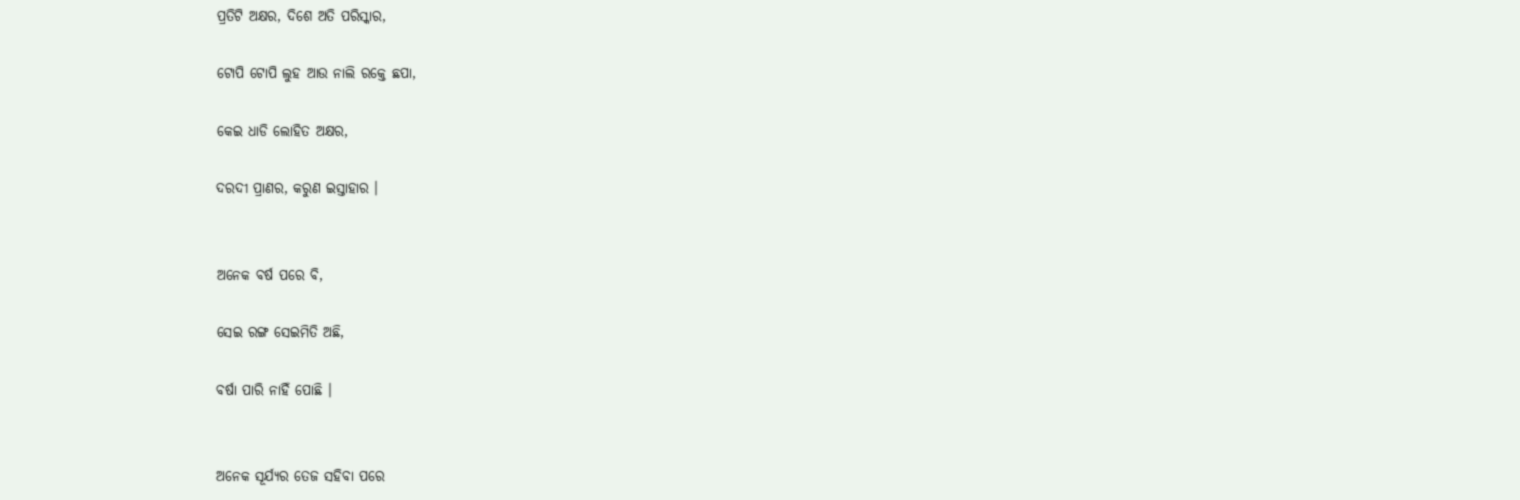ପ୍ରତିଟି ଅକ୍ଷର, ଦିଶେ ଅତି ପରିସ୍କାର,

ଟୋପି ଟୋପି ଲୁହ ଆଉ ନାଲି ରକ୍ତେ ଛପା,

କେଇ ଧାଡି ଲୋହିତ ଅକ୍ଷର,

ଦରଦୀ ପ୍ରାଣର, କରୁଣ ଇସ୍ତାହାର ।


ଅନେକ ବର୍ଷ ପରେ ବି,

ସେଇ ରଙ୍ଗ ସେଇମିତି ଅଛି,

ବର୍ଷା ପାରି ନାହିଁ ପୋଛି ।


ଅନେକ ସୂର୍ଯ୍ୟର ତେଜ ସହିବା ପରେ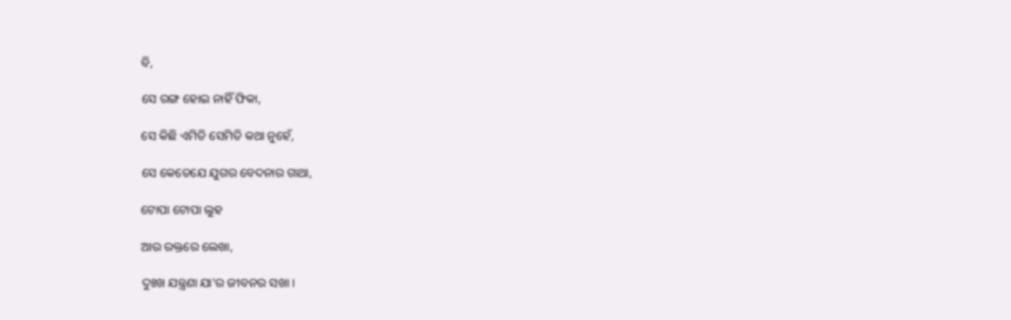ବି,

ସେ ରଙ୍ଗ ହୋଇ ନାହିଁ ଫିକା,

ସେ କିଛି ଏମିତି ସେମିତି କଥା ନୁହେଁ,

ସେ କେତେଯେ ଯୁଗର ବେଦନାର ଗାଥା,

ଟୋପା ଟୋପା ଲୁହ

ଆଉ ରକ୍ତରେ ଲେଖା,

ଦୁଃଖ ଯନ୍ତ୍ରଣା ଯା'ର ଜୀବନର ସଖା ।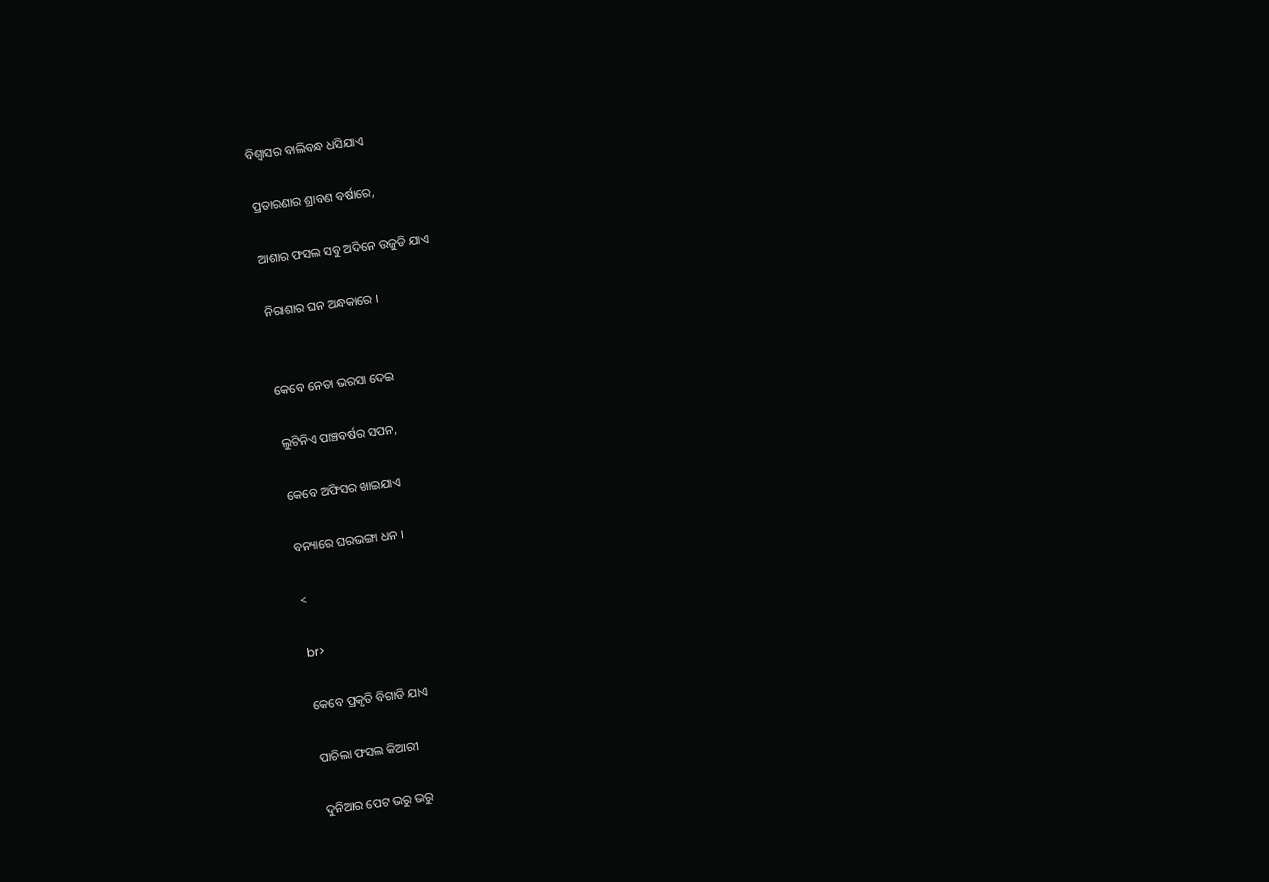ବିଶ୍ୱାସର ବାଲିବନ୍ଧ ଧସିଯାଏ

ପ୍ରତାରଣାର ଶ୍ରାବଣ ବର୍ଷାରେ,

ଆଶାର ଫସଲ ସବୁ ଅଦିନେ ଉଜୁଡି ଯାଏ

ନିରାଶାର ଘନ ଅନ୍ଧକାରେ ।


କେବେ ନେତା ଭରସା ଦେଇ

ଲୁଟିନିଏ ପାଞ୍ଚବର୍ଷର ସପନ,

କେବେ ଅଫିସର ଖାଇଯାଏ

ବନ୍ୟାରେ ଘରଭଙ୍ଗା ଧନ ।

<

br>

କେବେ ପ୍ରକୃତି ବିଗାଡି ଯାଏ

ପାଚିଲା ଫସଲ କିଆରୀ

ଦୁନିଆର ପେଟ ଭରୁ ଭରୁ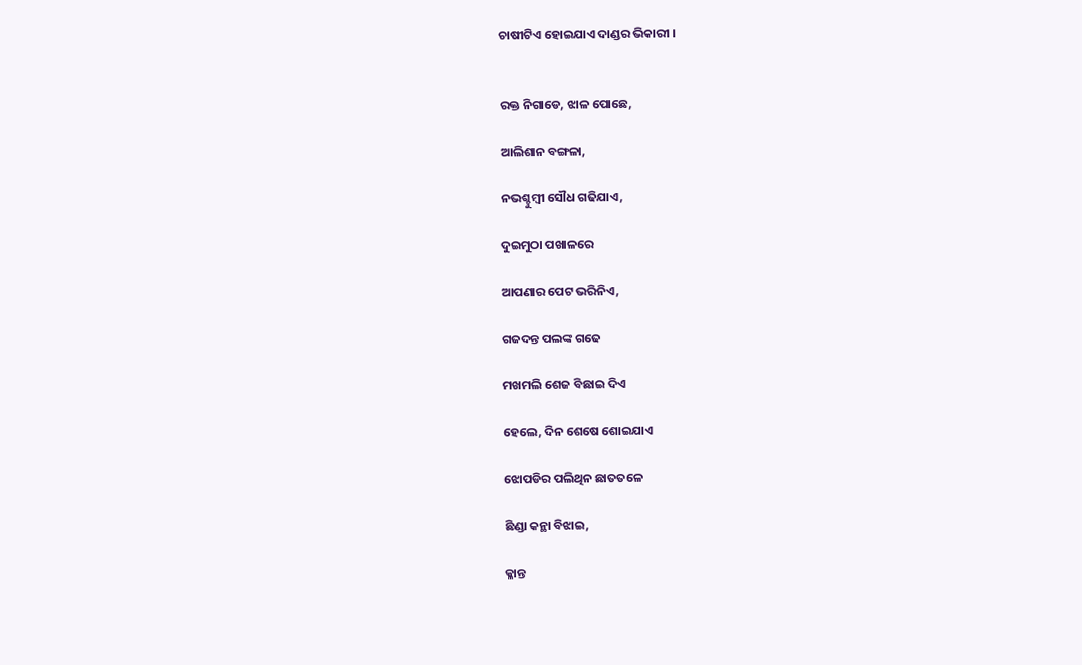ଚାଷୀଟିଏ ହୋଇଯାଏ ଦାଣ୍ଡର ଭିକାରୀ ।


ରକ୍ତ ନିଗାଡେ, ଝାଳ ପୋଛେ,

ଆଲିଶାନ ବଙ୍ଗଳା,

ନଭଶ୍ଚୁମ୍ବୀ ସୌଧ ଗଢିଯାଏ,

ଦୁଇମୁଠା ପଖାଳରେ

ଆପଣାର ପେଟ ଭରିନିଏ,

ଗଜଦନ୍ତ ପଲଙ୍କ ଗଢେ

ମଖମଲି ଶେଜ ବିଛାଇ ଦିଏ

ହେଲେ, ଦିନ ଶେଷେ ଶୋଇଯାଏ

ଝୋପଡିର ପଲିଥିନ ଛାତତଳେ

ଛିଣ୍ଡା କନ୍ଥା ବିଝାଇ,

କ୍ଳାନ୍ତ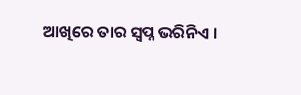ଆଖିରେ ତାର ସ୍ୱପ୍ନ ଭରିନିଏ ।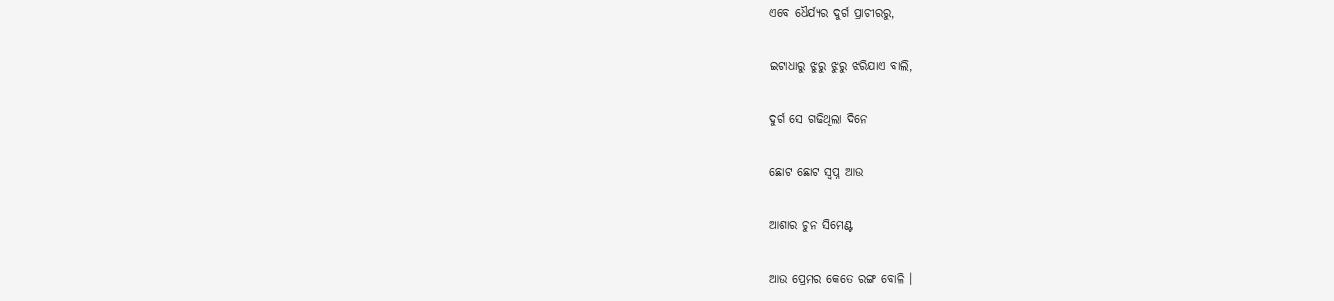ଏବେ ଧୈର୍ଯ୍ୟର ଦୁର୍ଗ ପ୍ରାଚୀରରୁ,

ଇଟାଧାରୁ ଝୁରୁ ଝୁରୁ ଝରିଯାଏ ବାଲି,

ଦୁର୍ଗ ସେ ଗଢିଥିଲା ଦିନେ

ଛୋଟ ଛୋଟ ସ୍ୱପ୍ନ ଆଉ

ଆଶାର ଚୁନ ସିମେଣ୍ଟ

ଆଉ ପ୍ରେମର କେତେ ରଙ୍ଗ ବୋଳି ।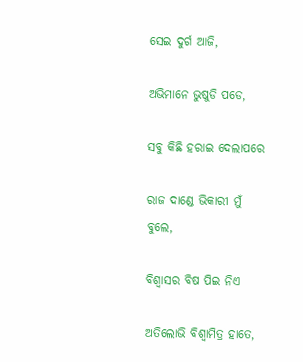ସେଇ ଦୁର୍ଗ ଆଜି,

ଅଭିମାନେ ଭୁଷୁଡି ପଡେ,

ସବୁ କିଛି ହରାଇ ଦେଲାପରେ

ରାଜ ଦାଣ୍ଡେ ଭିକାରୀ ମୁଁ ବୁଲେ,

ବିଶ୍ୱାସର ବିଷ ପିଇ ନିଏ

ଅତିଲୋଭି ବିଶ୍ୱାମିତ୍ର ହାତେ,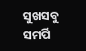ସୁଖସବୁ ସମର୍ପି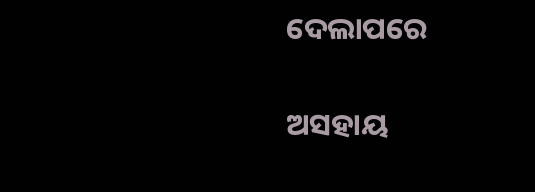ଦେଲାପରେ

ଅସହାୟ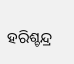ହରିଶ୍ଚନ୍ଦ୍ର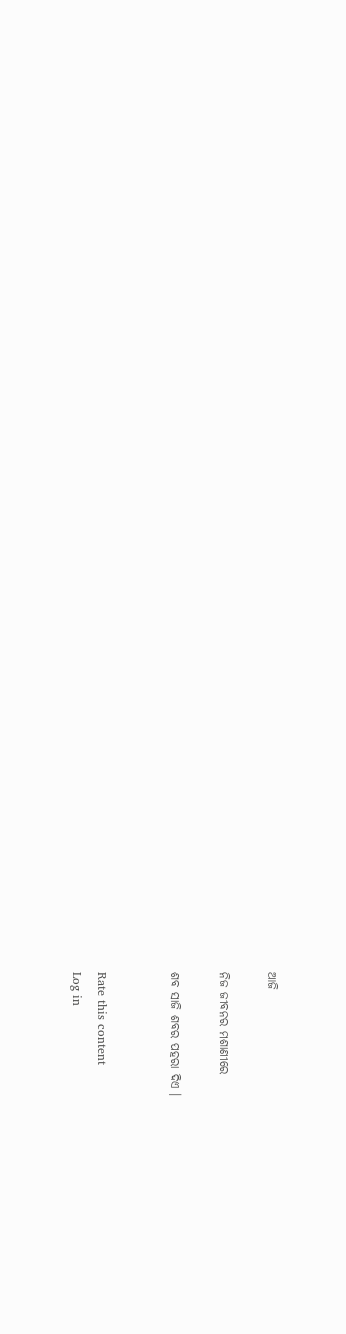ଆଜି

ନିଜ ଜୀବନର ମଶାଣୀରେ

ଶବ ସାଜି ଶବର ପହରା ଦିଏ ।


Rate this content
Log in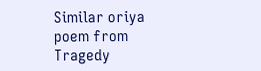Similar oriya poem from Tragedy